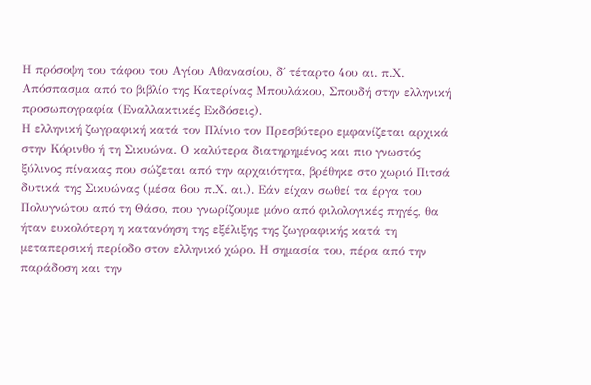Η πρόσοψη του τάφου του Αγίου Αθανασίου, δ΄ τέταρτο 4ου αι. π.Χ.
Απόσπασμα από το βιβλίο της Κατερίνας Μπουλάκου, Σπουδή στην ελληνική προσωπογραφία (Εναλλακτικές Εκδόσεις).
Η ελληνική ζωγραφική κατά τον Πλίνιο τον Πρεσβύτερο εμφανίζεται αρχικά στην Κόρινθο ή τη Σικυώνα. Ο καλύτερα διατηρημένος και πιο γνωστός ξύλινος πίνακας που σώζεται από την αρχαιότητα, βρέθηκε στο χωριό Πιτσά δυτικά της Σικυώνας (μέσα 6ου π.Χ. αι.). Εάν είχαν σωθεί τα έργα του Πολυγνώτου από τη Θάσο, που γνωρίζουμε μόνο από φιλολογικές πηγές, θα ήταν ευκολότερη η κατανόηση της εξέλιξης της ζωγραφικής κατά τη μεταπερσική περίοδο στον ελληνικό χώρο. Η σημασία του, πέρα από την παράδοση και την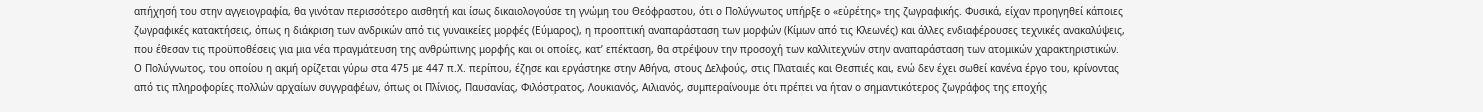απήχησή του στην αγγειογραφία, θα γινόταν περισσότερο αισθητή και ίσως δικαιολογούσε τη γνώμη του Θεόφραστου, ότι ο Πολύγνωτος υπήρξε ο «εὐρέτης» της ζωγραφικής. Φυσικά, είχαν προηγηθεί κάποιες ζωγραφικές κατακτήσεις, όπως η διάκριση των ανδρικών από τις γυναικείες μορφές (Εύμαρος), η προοπτική αναπαράσταση των μορφών (Κίμων από τις Κλεωνές) και άλλες ενδιαφέρουσες τεχνικές ανακαλύψεις, που έθεσαν τις προϋποθέσεις για μια νέα πραγμάτευση της ανθρώπινης μορφής και οι οποίες, κατ’ επέκταση, θα στρέψουν την προσοχή των καλλιτεχνών στην αναπαράσταση των ατομικών χαρακτηριστικών.
Ο Πολύγνωτος, του οποίου η ακμή ορίζεται γύρω στα 475 με 447 π.Χ. περίπου, έζησε και εργάστηκε στην Αθήνα, στους Δελφούς, στις Πλαταιές και Θεσπιές και, ενώ δεν έχει σωθεί κανένα έργο του, κρίνοντας από τις πληροφορίες πολλών αρχαίων συγγραφέων, όπως οι Πλίνιος, Παυσανίας, Φιλόστρατος, Λουκιανός, Αιλιανός, συμπεραίνουμε ότι πρέπει να ήταν ο σημαντικότερος ζωγράφος της εποχής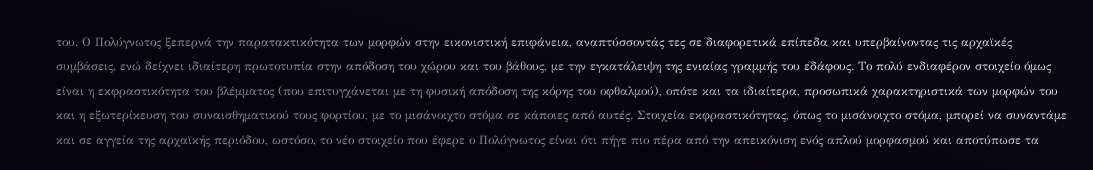του. Ο Πολύγνωτος ξεπερνά την παρατακτικότητα των μορφών στην εικονιστική επιφάνεια, αναπτύσσοντάς τες σε διαφορετικά επίπεδα και υπερβαίνοντας τις αρχαϊκές συμβάσεις, ενώ δείχνει ιδιαίτερη πρωτοτυπία στην απόδοση του χώρου και του βάθους, με την εγκατάλειψη της ενιαίας γραμμής του εδάφους. Το πολύ ενδιαφέρον στοιχείο όμως είναι η εκφραστικότητα του βλέμματος (που επιτυγχάνεται με τη φυσική απόδοση της κόρης του οφθαλμού), οπότε και τα ιδιαίτερα, προσωπικά χαρακτηριστικά των μορφών του και η εξωτερίκευση του συναισθηματικού τους φορτίου, με το μισάνοιχτο στόμα σε κάποιες από αυτές. Στοιχεία εκφραστικότητας, όπως το μισάνοιχτο στόμα, μπορεί να συναντάμε και σε αγγεία της αρχαϊκής περιόδου, ωστόσο, το νέο στοιχείο που έφερε ο Πολύγνωτος είναι ότι πήγε πιο πέρα από την απεικόνιση ενός απλού μορφασμού και αποτύπωσε τα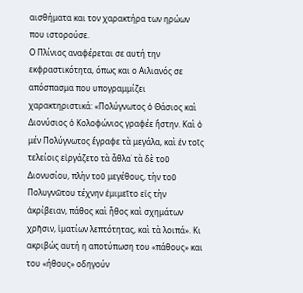αισθήματα και τον χαρακτήρα των ηρώων που ιστορούσε.
Ο Πλίνιος αναφέρεται σε αυτή την εκφραστικότητα, όπως και ο Αιλιανός σε απόσπασμα που υπογραμμίζει χαρακτηριστικά: «Πολύγνωτος ὁ Θάσιος καὶ Διονύσιος ὁ Κολοφώνιος γραφέε ἤστην. Καὶ ὁ μέν Πολύγνωτος ἔγραφε τὰ μεγάλα, καὶ ἐν τοῖς τελείοις εἰργάζετο τὰ ἆθλα˙ τὰ δὲ τοῦ Διονυσίου, πλὴν τοῦ μεγέθους, τὴν τοῦ Πολυγνῶτου τέχνην ἐμιμεῖτο εἰς τὴν ἀκρίβειαν, πάθος καὶ ἦθος καὶ σχημάτων χρῆσιν, ἱματίων λεπτότητας, καὶ τὰ λοιπά». Κι ακριβώς αυτή η αποτύπωση του «πάθους» και του «ήθους» οδηγούν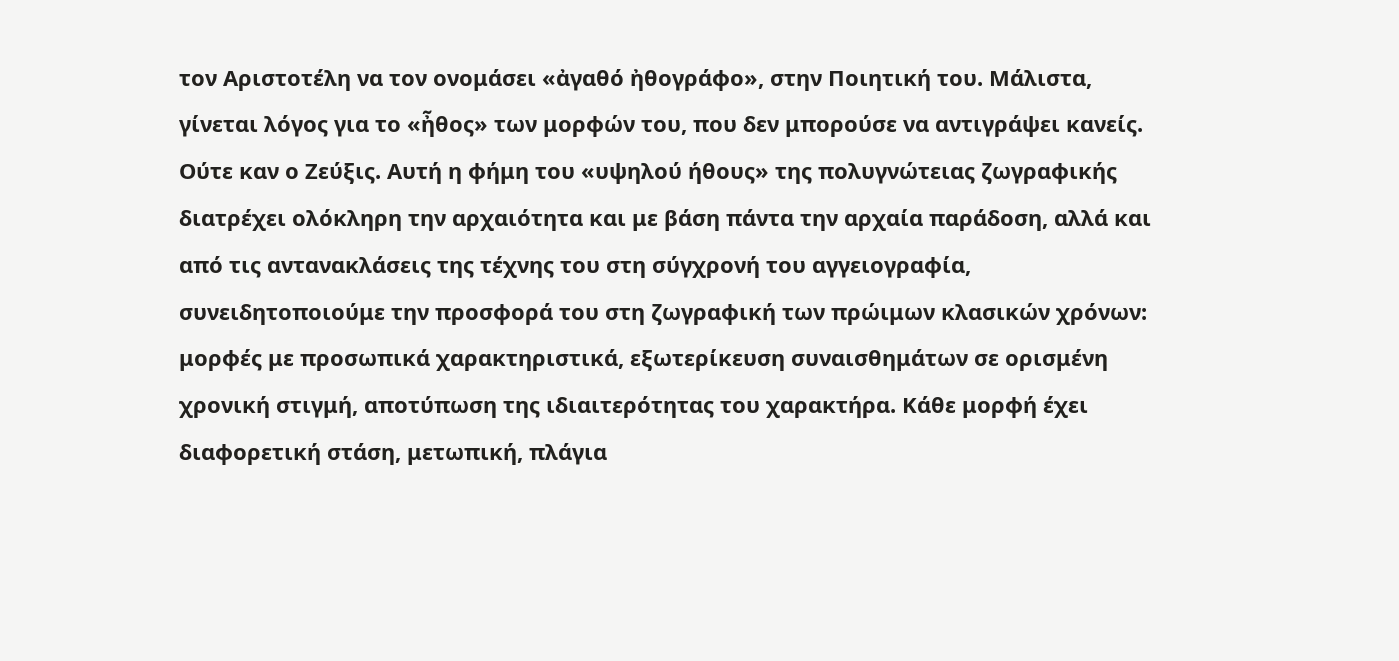τον Αριστοτέλη να τον ονομάσει «ἀγαθό ἠθογράφο», στην Ποιητική του. Μάλιστα, γίνεται λόγος για το «ἦθος» των μορφών του, που δεν μπορούσε να αντιγράψει κανείς. Ούτε καν ο Ζεύξις. Αυτή η φήμη του «υψηλού ήθους» της πολυγνώτειας ζωγραφικής διατρέχει ολόκληρη την αρχαιότητα και με βάση πάντα την αρχαία παράδοση, αλλά και από τις αντανακλάσεις της τέχνης του στη σύγχρονή του αγγειογραφία, συνειδητοποιούμε την προσφορά του στη ζωγραφική των πρώιμων κλασικών χρόνων: μορφές με προσωπικά χαρακτηριστικά, εξωτερίκευση συναισθημάτων σε ορισμένη χρονική στιγμή, αποτύπωση της ιδιαιτερότητας του χαρακτήρα. Κάθε μορφή έχει διαφορετική στάση, μετωπική, πλάγια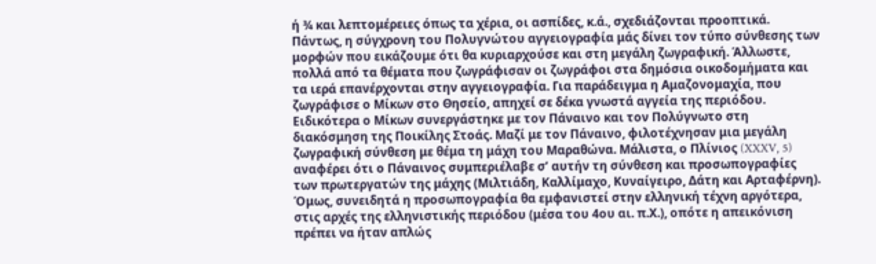ή ¾ και λεπτομέρειες όπως τα χέρια, οι ασπίδες, κ.ά., σχεδιάζονται προοπτικά.
Πάντως, η σύγχρονη του Πολυγνώτου αγγειογραφία μάς δίνει τον τύπο σύνθεσης των μορφών που εικάζουμε ότι θα κυριαρχούσε και στη μεγάλη ζωγραφική. Άλλωστε, πολλά από τα θέματα που ζωγράφισαν οι ζωγράφοι στα δημόσια οικοδομήματα και τα ιερά επανέρχονται στην αγγειογραφία. Για παράδειγμα η Αμαζονομαχία, που ζωγράφισε ο Μίκων στο Θησείο, απηχεί σε δέκα γνωστά αγγεία της περιόδου. Ειδικότερα ο Μίκων συνεργάστηκε με τον Πάναινο και τον Πολύγνωτο στη διακόσμηση της Ποικίλης Στοάς. Μαζί με τον Πάναινο, φιλοτέχνησαν μια μεγάλη ζωγραφική σύνθεση με θέμα τη μάχη του Μαραθώνα. Μάλιστα, ο Πλίνιος (XXXV, 5) αναφέρει ότι ο Πάναινος συμπεριέλαβε σ’ αυτήν τη σύνθεση και προσωπογραφίες των πρωτεργατών της μάχης (Μιλτιάδη, Καλλίμαχο, Κυναίγειρο, Δάτη και Αρταφέρνη).
Όμως, συνειδητά η προσωπογραφία θα εμφανιστεί στην ελληνική τέχνη αργότερα, στις αρχές της ελληνιστικής περιόδου (μέσα του 4ου αι. π.Χ.), οπότε η απεικόνιση πρέπει να ήταν απλώς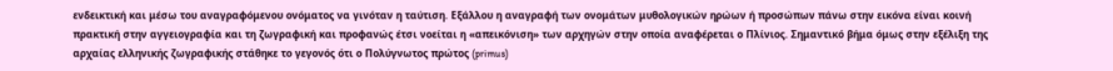ενδεικτική και μέσω του αναγραφόμενου ονόματος να γινόταν η ταύτιση. Εξάλλου η αναγραφή των ονομάτων μυθολογικών ηρώων ή προσώπων πάνω στην εικόνα είναι κοινή πρακτική στην αγγειογραφία και τη ζωγραφική και προφανώς έτσι νοείται η «απεικόνιση» των αρχηγών στην οποία αναφέρεται ο Πλίνιος. Σημαντικό βήμα όμως στην εξέλιξη της αρχαίας ελληνικής ζωγραφικής στάθηκε το γεγονός ότι ο Πολύγνωτος πρώτος (primus)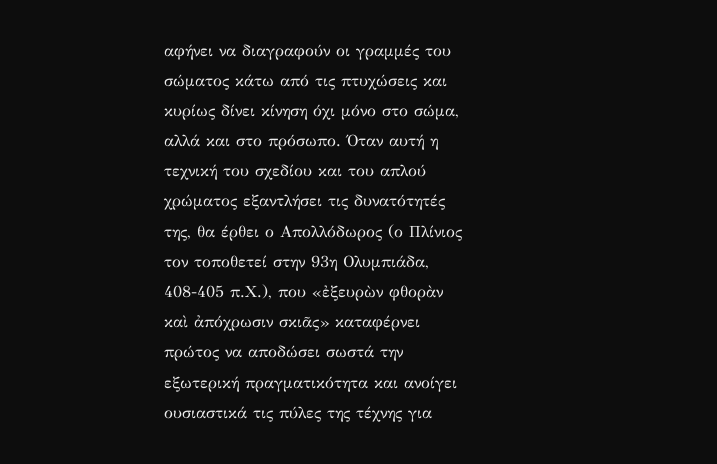αφήνει να διαγραφούν οι γραμμές του σώματος κάτω από τις πτυχώσεις και κυρίως δίνει κίνηση όχι μόνο στο σώμα, αλλά και στο πρόσωπο. Όταν αυτή η τεχνική του σχεδίου και του απλού χρώματος εξαντλήσει τις δυνατότητές της, θα έρθει ο Απολλόδωρος (ο Πλίνιος τον τοποθετεί στην 93η Ολυμπιάδα, 408-405 π.Χ.), που «ἐξευρὼν φθορὰν καὶ ἀπόχρωσιν σκιᾶς» καταφέρνει πρώτος να αποδώσει σωστά την εξωτερική πραγματικότητα και ανοίγει ουσιαστικά τις πύλες της τέχνης για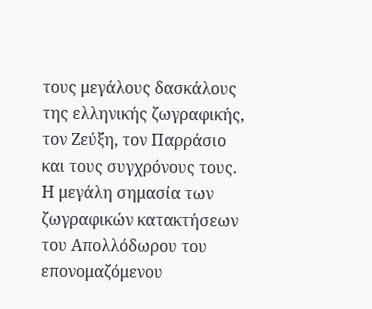τους μεγάλους δασκάλους της ελληνικής ζωγραφικής, τον Ζεύξη, τον Παρράσιο και τους συγχρόνους τους. Η μεγάλη σημασία των ζωγραφικών κατακτήσεων του Απολλόδωρου του επονομαζόμενου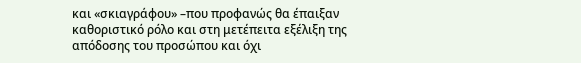και «σκιαγράφου» –που προφανώς θα έπαιξαν καθοριστικό ρόλο και στη μετέπειτα εξέλιξη της απόδοσης του προσώπου και όχι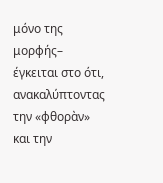μόνο της μορφής– έγκειται στο ότι, ανακαλύπτοντας την «φθορὰν» και την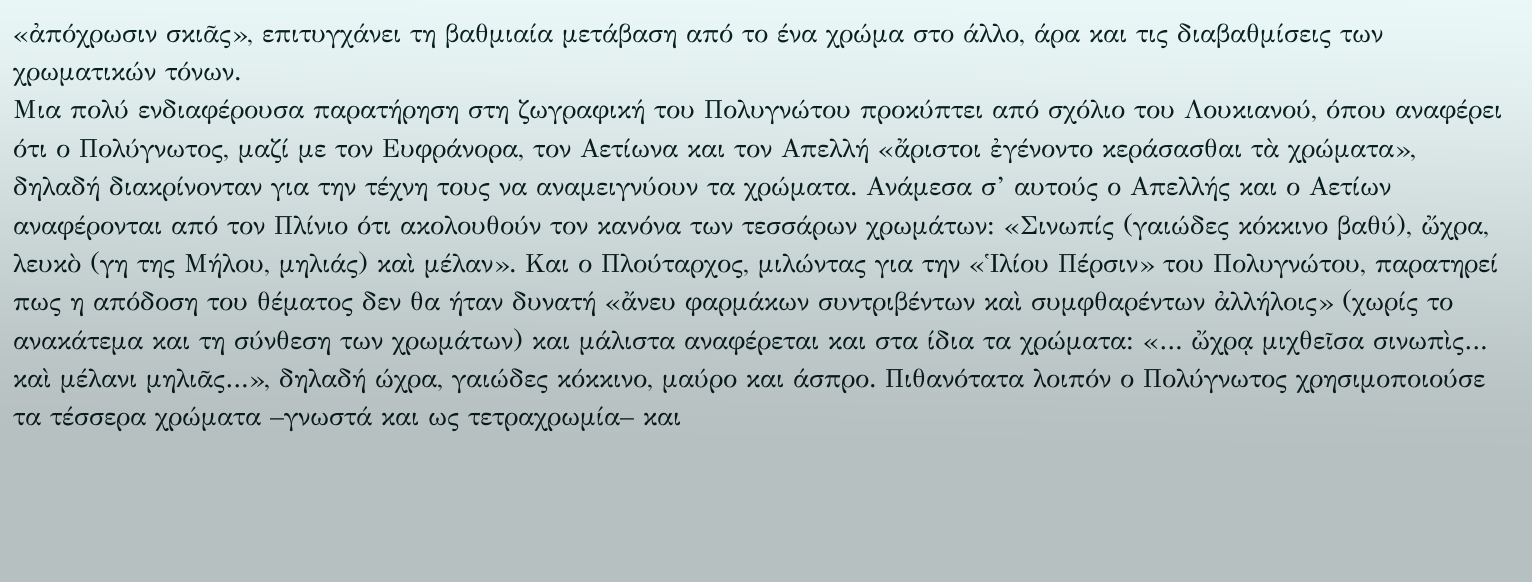«ἀπόχρωσιν σκιᾶς», επιτυγχάνει τη βαθμιαία μετάβαση από το ένα χρώμα στο άλλο, άρα και τις διαβαθμίσεις των χρωματικών τόνων.
Μια πολύ ενδιαφέρουσα παρατήρηση στη ζωγραφική του Πολυγνώτου προκύπτει από σχόλιο του Λουκιανού, όπου αναφέρει ότι ο Πολύγνωτος, μαζί με τον Ευφράνορα, τον Αετίωνα και τον Απελλή «ἄριστοι ἐγένοντο κεράσασθαι τὰ χρώματα», δηλαδή διακρίνονταν για την τέχνη τους να αναμειγνύουν τα χρώματα. Ανάμεσα σ’ αυτούς ο Απελλής και ο Αετίων αναφέρονται από τον Πλίνιο ότι ακολουθούν τον κανόνα των τεσσάρων χρωμάτων: «Σινωπίς (γαιώδες κόκκινο βαθύ), ὤχρα, λευκὸ (γη της Μήλου, μηλιάς) καὶ μέλαν». Και ο Πλούταρχος, μιλώντας για την «Ἱλίου Πέρσιν» του Πολυγνώτου, παρατηρεί πως η απόδοση του θέματος δεν θα ήταν δυνατή «ἄνευ φαρμάκων συντριβέντων καὶ συμφθαρέντων ἀλλήλοις» (χωρίς το ανακάτεμα και τη σύνθεση των χρωμάτων) και μάλιστα αναφέρεται και στα ίδια τα χρώματα: «… ὤχρᾳ μιχθεῖσα σινωπὶς… καὶ μέλανι μηλιᾶς…», δηλαδή ώχρα, γαιώδες κόκκινο, μαύρο και άσπρο. Πιθανότατα λοιπόν ο Πολύγνωτος χρησιμοποιούσε τα τέσσερα χρώματα –γνωστά και ως τετραχρωμία– και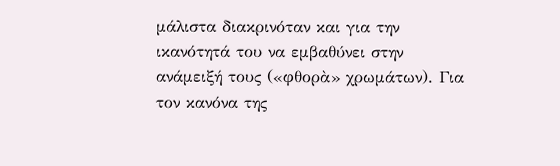μάλιστα διακρινόταν και για την ικανότητά του να εμβαθύνει στην ανάμειξή τους («φθορὰ» χρωμάτων). Για τον κανόνα της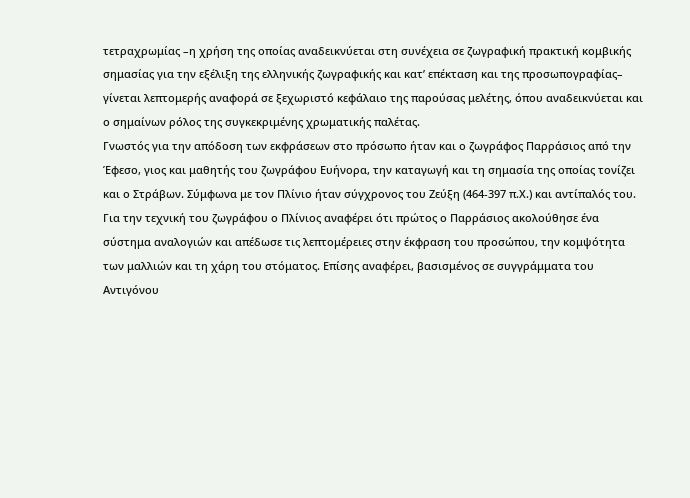τετραχρωμίας –η χρήση της οποίας αναδεικνύεται στη συνέχεια σε ζωγραφική πρακτική κομβικής σημασίας για την εξέλιξη της ελληνικής ζωγραφικής και κατ’ επέκταση και της προσωπογραφίας– γίνεται λεπτομερής αναφορά σε ξεχωριστό κεφάλαιο της παρούσας μελέτης, όπου αναδεικνύεται και ο σημαίνων ρόλος της συγκεκριμένης χρωματικής παλέτας.
Γνωστός για την απόδοση των εκφράσεων στο πρόσωπο ήταν και ο ζωγράφος Παρράσιος από την Έφεσο, γιος και μαθητής του ζωγράφου Ευήνορα, την καταγωγή και τη σημασία της οποίας τονίζει και ο Στράβων. Σύμφωνα με τον Πλίνιο ήταν σύγχρονος του Ζεύξη (464-397 π.Χ.) και αντίπαλός του. Για την τεχνική του ζωγράφου ο Πλίνιος αναφέρει ότι πρώτος ο Παρράσιος ακολούθησε ένα σύστημα αναλογιών και απέδωσε τις λεπτομέρειες στην έκφραση του προσώπου, την κομψότητα των μαλλιών και τη χάρη του στόματος. Επίσης αναφέρει, βασισμένος σε συγγράμματα του Αντιγόνου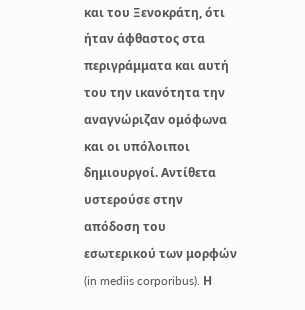και του Ξενοκράτη, ότι ήταν άφθαστος στα περιγράμματα και αυτή του την ικανότητα την αναγνώριζαν ομόφωνα και οι υπόλοιποι δημιουργοί. Αντίθετα υστερούσε στην απόδοση του εσωτερικού των μορφών (in mediis corporibus). Η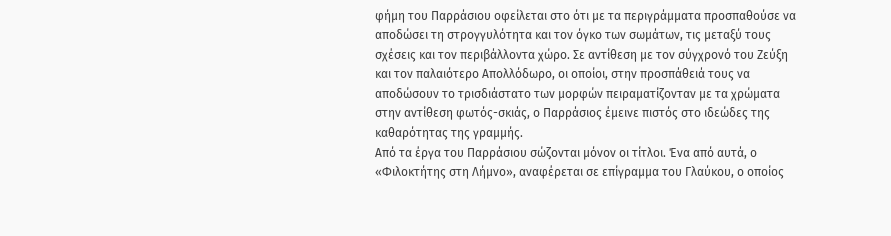φήμη του Παρράσιου οφείλεται στο ότι με τα περιγράμματα προσπαθούσε να αποδώσει τη στρογγυλότητα και τον όγκο των σωμάτων, τις μεταξύ τους σχέσεις και τον περιβάλλοντα χώρο. Σε αντίθεση με τον σύγχρονό του Ζεύξη και τον παλαιότερο Απολλόδωρο, οι οποίοι, στην προσπάθειά τους να αποδώσουν το τρισδιάστατο των μορφών πειραματίζονταν με τα χρώματα στην αντίθεση φωτός-σκιάς, ο Παρράσιος έμεινε πιστός στο ιδεώδες της καθαρότητας της γραμμής.
Από τα έργα του Παρράσιου σώζονται μόνον οι τίτλοι. Ένα από αυτά, ο «Φιλοκτήτης στη Λήμνο», αναφέρεται σε επίγραμμα του Γλαύκου, ο οποίος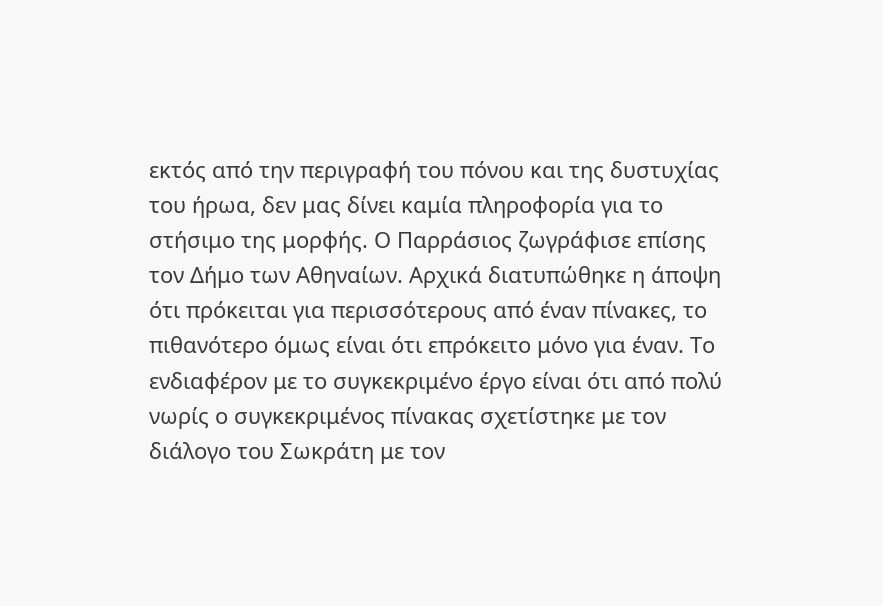εκτός από την περιγραφή του πόνου και της δυστυχίας του ήρωα, δεν μας δίνει καμία πληροφορία για το στήσιμο της μορφής. Ο Παρράσιος ζωγράφισε επίσης τον Δήμο των Αθηναίων. Αρχικά διατυπώθηκε η άποψη ότι πρόκειται για περισσότερους από έναν πίνακες, το πιθανότερο όμως είναι ότι επρόκειτο μόνο για έναν. Το ενδιαφέρον με το συγκεκριμένο έργο είναι ότι από πολύ νωρίς ο συγκεκριμένος πίνακας σχετίστηκε με τον διάλογο του Σωκράτη με τον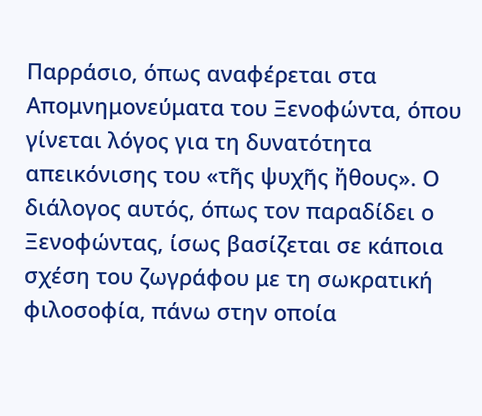Παρράσιο, όπως αναφέρεται στα Απομνημονεύματα του Ξενοφώντα, όπου γίνεται λόγος για τη δυνατότητα απεικόνισης του «τῆς ψυχῆς ἤθους». Ο διάλογος αυτός, όπως τον παραδίδει ο Ξενοφώντας, ίσως βασίζεται σε κάποια σχέση του ζωγράφου με τη σωκρατική φιλοσοφία, πάνω στην οποία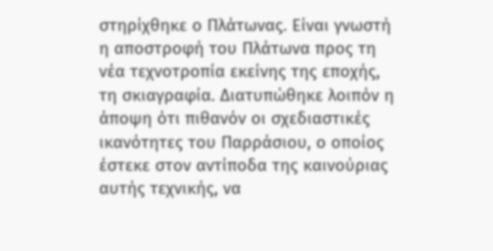στηρίχθηκε ο Πλάτωνας. Είναι γνωστή η αποστροφή του Πλάτωνα προς τη νέα τεχνοτροπία εκείνης της εποχής, τη σκιαγραφία. Διατυπώθηκε λοιπόν η άποψη ότι πιθανόν οι σχεδιαστικές ικανότητες του Παρράσιου, ο οποίος έστεκε στον αντίποδα της καινούριας αυτής τεχνικής, να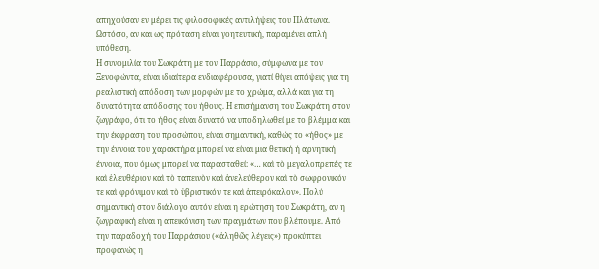απηχούσαν εν μέρει τις φιλοσοφικές αντιλήψεις του Πλάτωνα. Ωστόσο, αν και ως πρόταση είναι γοητευτική, παραμένει απλή υπόθεση.
Η συνομιλία του Σωκράτη με τον Παρράσιο, σύμφωνα με τον Ξενοφώντα, είναι ιδιαίτερα ενδιαφέρουσα, γιατί θίγει απόψεις για τη ρεαλιστική απόδοση των μορφών με το χρώμα, αλλά και για τη δυνατότητα απόδοσης του ήθους. Η επισήμανση του Σωκράτη στον ζωγράφο, ότι το ήθος είναι δυνατό να υποδηλωθεί με το βλέμμα και την έκφραση του προσώπου, είναι σημαντική, καθώς το «ήθος» με την έννοια του χαρακτήρα μπορεί να είναι μια θετική ή αρνητική έννοια, που όμως μπορεί να παρασταθεί: «… καὶ τὸ μεγαλοπρεπές τε καὶ ἐλευθέριον καὶ τὸ ταπεινὸν καὶ ἀνελεύθερον καὶ τὸ σωφρονικόν τε καὶ φρόνιμον καὶ τὸ ὑβριστικόν τε καὶ ἀπειρόκαλον». Πολύ σημαντική στον διάλογο αυτόν είναι η ερώτηση του Σωκράτη, αν η ζωγραφική είναι η απεικόνιση των πραγμάτων που βλέπουμε. Από την παραδοχή του Παρράσιου («ἀληθῶς λέγεις») προκύπτει προφανώς η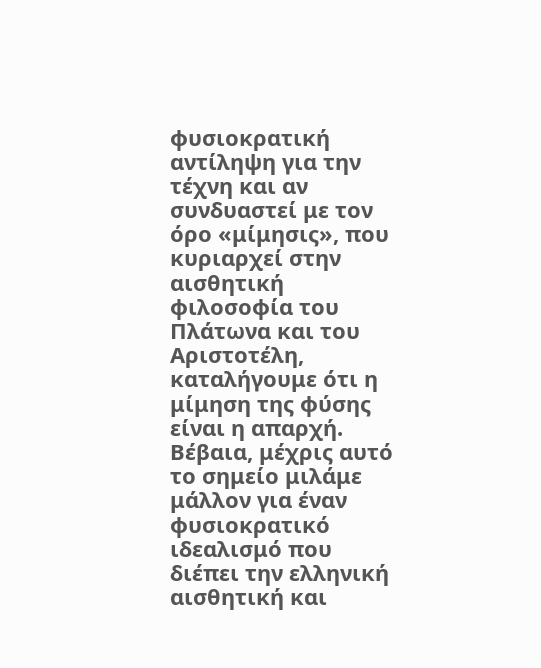φυσιοκρατική αντίληψη για την τέχνη και αν συνδυαστεί με τον όρο «μίμησις», που κυριαρχεί στην αισθητική φιλοσοφία του Πλάτωνα και του Αριστοτέλη, καταλήγουμε ότι η μίμηση της φύσης είναι η απαρχή. Βέβαια, μέχρις αυτό το σημείο μιλάμε μάλλον για έναν φυσιοκρατικό ιδεαλισμό που διέπει την ελληνική αισθητική και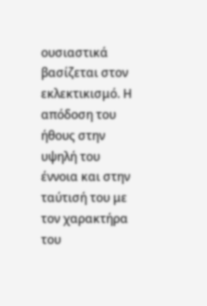ουσιαστικά βασίζεται στον εκλεκτικισμό. Η απόδοση του ήθους στην υψηλή του έννοια και στην ταύτισή του με τον χαρακτήρα του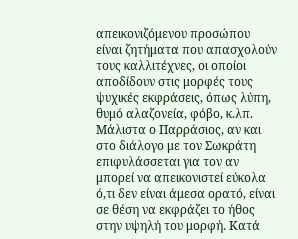απεικονιζόμενου προσώπου είναι ζητήματα που απασχολούν τους καλλιτέχνες, οι οποίοι αποδίδουν στις μορφές τους ψυχικές εκφράσεις, όπως λύπη, θυμό αλαζονεία, φόβο, κ.λπ. Μάλιστα ο Παρράσιος, αν και στο διάλογο με τον Σωκράτη επιφυλάσσεται για τον αν μπορεί να απεικονιστεί εύκολα ό,τι δεν είναι άμεσα ορατό, είναι σε θέση να εκφράζει το ήθος στην υψηλή του μορφή. Κατά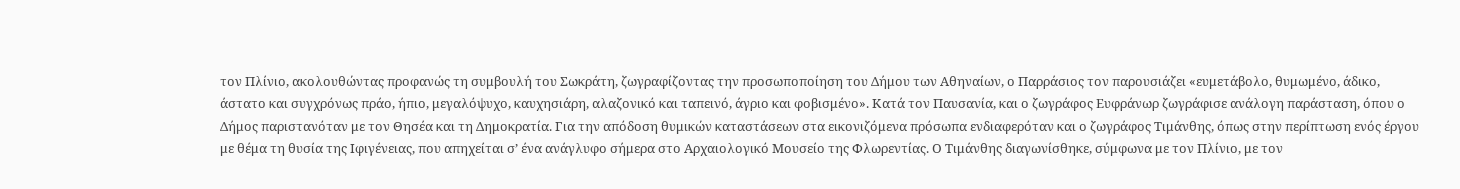τον Πλίνιο, ακολουθώντας προφανώς τη συμβουλή του Σωκράτη, ζωγραφίζοντας την προσωποποίηση του Δήμου των Αθηναίων, ο Παρράσιος τον παρουσιάζει «ευμετάβολο, θυμωμένο, άδικο, άστατο και συγχρόνως πράο, ήπιο, μεγαλόψυχο, καυχησιάρη, αλαζονικό και ταπεινό, άγριο και φοβισμένο». Κατά τον Παυσανία, και ο ζωγράφος Ευφράνωρ ζωγράφισε ανάλογη παράσταση, όπου ο Δήμος παριστανόταν με τον Θησέα και τη Δημοκρατία. Για την απόδοση θυμικών καταστάσεων στα εικονιζόμενα πρόσωπα ενδιαφερόταν και ο ζωγράφος Τιμάνθης, όπως στην περίπτωση ενός έργου με θέμα τη θυσία της Ιφιγένειας, που απηχείται σ’ ένα ανάγλυφο σήμερα στο Αρχαιολογικό Μουσείο της Φλωρεντίας. Ο Τιμάνθης διαγωνίσθηκε, σύμφωνα με τον Πλίνιο, με τον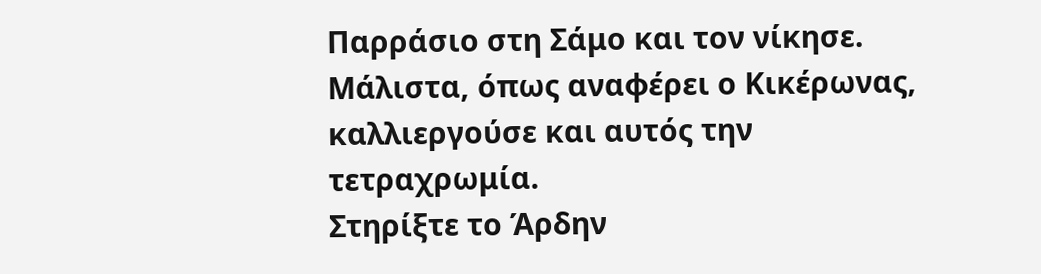Παρράσιο στη Σάμο και τον νίκησε. Μάλιστα, όπως αναφέρει ο Κικέρωνας, καλλιεργούσε και αυτός την τετραχρωμία.
Στηρίξτε το Άρδην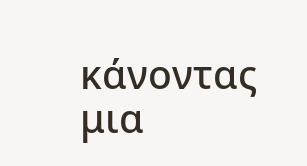κάνοντας μια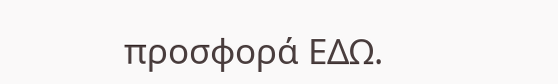προσφορά ΕΔΩ.